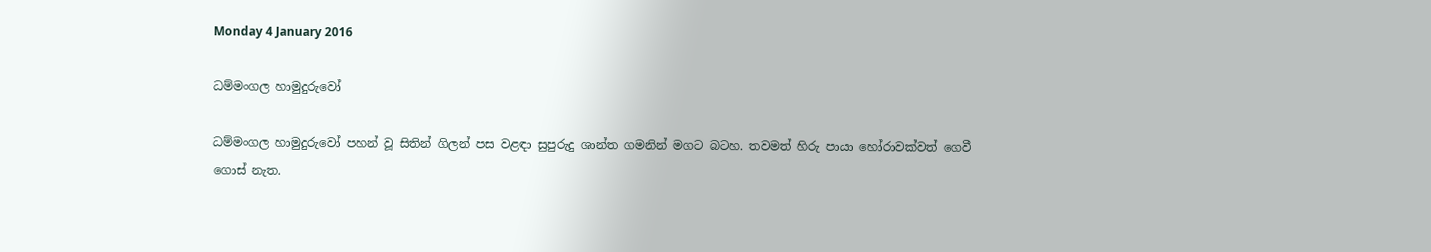Monday 4 January 2016

ධම්මංගල හාමුදුරුවෝ

ධම්මංගල හාමුදුරුවෝ පහන් වූ සිතින් ගිලන් පස වළඳා සුපුරුදු ශාන්ත ගමනින් මගට බටහ. තවමත් හිරු පායා හෝරාවක්වත් ගෙවී ගොස් නැත.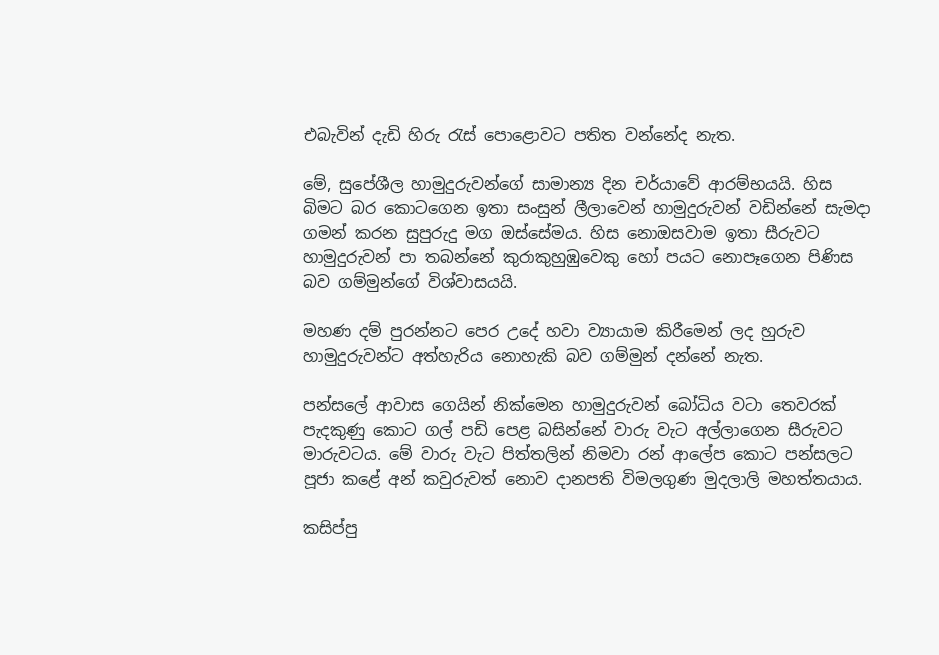එබැවින් දැඩි හිරු රැස් පොළොවට පතිත වන්නේද නැත.

මේ, සුපේශීල හාමුදුරුවන්ගේ සාමාන්‍ය දින චර්යාවේ ආරම්භයයි. හිස බිමට බර කොටගෙන ඉතා සංසුන් ලීලාවෙන් හාමුදුරුවන් වඩින්නේ සැමදා ගමන් කරන සුපුරුදු මග ඔස්සේමය. හිස නොඔසවාම ඉතා සීරුවට හාමුදුරුවන් පා තබන්නේ කුරාකුහුඹුවෙකු හෝ පයට නොපෑගෙන පිණිස බව ගම්මුන්ගේ විශ්වාසයයි.

මහණ දම් පුරන්නට පෙර උදේ හවා ව්‍යායාම කිරීමෙන් ලද හුරුව හාමුදුරුවන්ට අත්හැරිය නොහැකි බව ගම්මුන් දන්නේ නැත.

පන්සලේ ආවාස ගෙයින් නික්මෙන හාමුදුරුවන් බෝධිය වටා තෙවරක් පැදකුණු කොට ගල් පඩි පෙළ බසින්නේ වාරු වැට අල්ලාගෙන සීරුවට මාරුවටය. මේ වාරු වැට පිත්තලින් නිමවා රන් ආලේප කොට පන්සලට පූජා කළේ අන් කවුරුවත් නොව දානපති විමලගුණ මුදලාලි මහත්තයාය.

කසිප්පු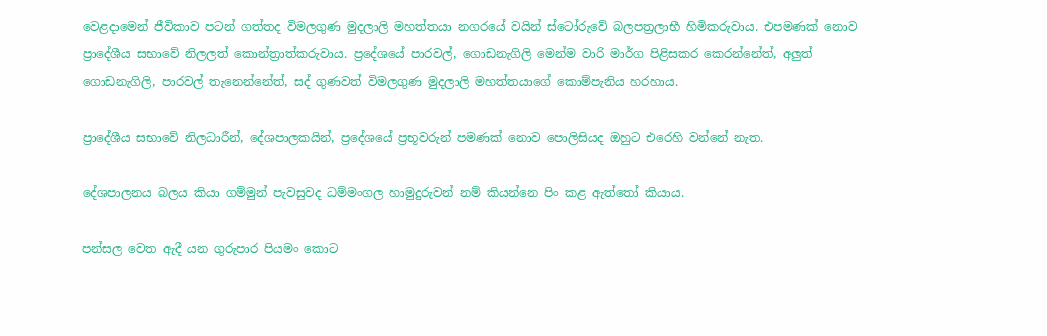වෙළදාමෙන් ජීවිකාව පටන් ගත්තද විමලගුණ මුදලාලි මහත්තයා නගරයේ වයින් ස්ටෝරුවේ බලපත්‍රලාභී හිමිකරුවාය. එපමණක් නොව ප්‍රාදේශීය සභාවේ නිලලත් කොන්ත්‍රාත්කරුවාය. ප්‍රදේශයේ පාරවල්, ගොඩනැගිලි මෙන්ම වාරි මාර්ග පිළිසකර කෙරන්නේත්, අලුත් ගොඩනැගිලි, පාරවල් තැනෙන්නේත්, සද් ගුණවත් විමලගුණ මුදලාලි මහත්තයාගේ කොම්පැනිය හරහාය.

ප්‍රාදේශීය සභාවේ නිලධාරීන්, දේශපාලකයින්, ප්‍රදේශයේ ප්‍රභූවරුන් පමණක් නොව පොලිසියද ඔහුට එරෙහි වන්නේ නැත.

දේශපාලනය බලය කියා ගම්මුන් පැවසුවද ධම්මංගල හාමුදුරුවන් නම් කියන්නෙ පිං කළ ඇත්තෝ කියාය.

පන්සල වෙත ඇදී යන ගුරුපාර පියමං කොට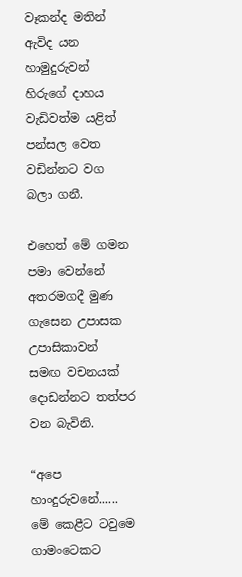වෑකන්ද මතින් ඇවිද යන හාමුදුරුවන් හිරුගේ දාහය වැඩිවත්ම යළිත් පන්සල වෙත වඩින්නට වග බලා ගනී.

එහෙත් මේ ගමන පමා වෙන්නේ අතරමගදී මුණ ගැසෙන උපාසක උපාසිකාවන් සමඟ වචනයක් දොඩන්නට තත්පර වන බැවිනි.

“අපෙ හාංදුරුවනේ...... මේ කෙළීට ටවුමෙ ගාමංටෙකට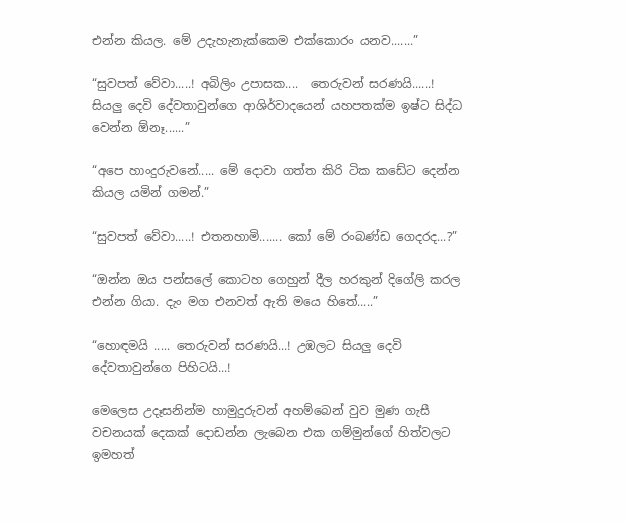එන්න කියල. මේ උදැහැනැක්කෙම එක්කොරං යනව.......”

“සුවපත් වේවා.....! අබිලිං උපාසක....  තෙරුවන් සරණයි......! සියලු දෙවි දේවතාවුන්ගෙ ආශිර්වාදයෙන් යහපතක්ම ඉෂ්ට සිද්ධ වෙන්න ඕනෑ......”

“අපෙ හාංදුරුවනේ..... මේ දොවා ගත්ත කිරි ටික කඩේට දෙන්න කියල යමින් ගමන්.”

“සුවපත් වේවා.....! එතනහාමි....... කෝ මේ රංබණ්ඩ ගෙදරද...?”

“ඔන්න ඔය පන්සලේ කොටහ ගෙහුන් දීල හරකුන් දිගේලි කරල එන්න ගියා. දැං මග එනවත් ඇති මයෙ හිතේ.....”

“හොඳමයි ..... තෙරුවන් සරණයි...! උඹලට සියලු දෙවි දේවතාවුන්ගෙ පිහිටයි...!

මෙලෙස උදෑසනින්ම හාමුදුරුවන් අහම්බෙන් වුව මුණ ගැසී වචනයක් දෙකක් දොඩන්න ලැබෙන එක ගම්මුන්ගේ හිත්වලට ඉමහත්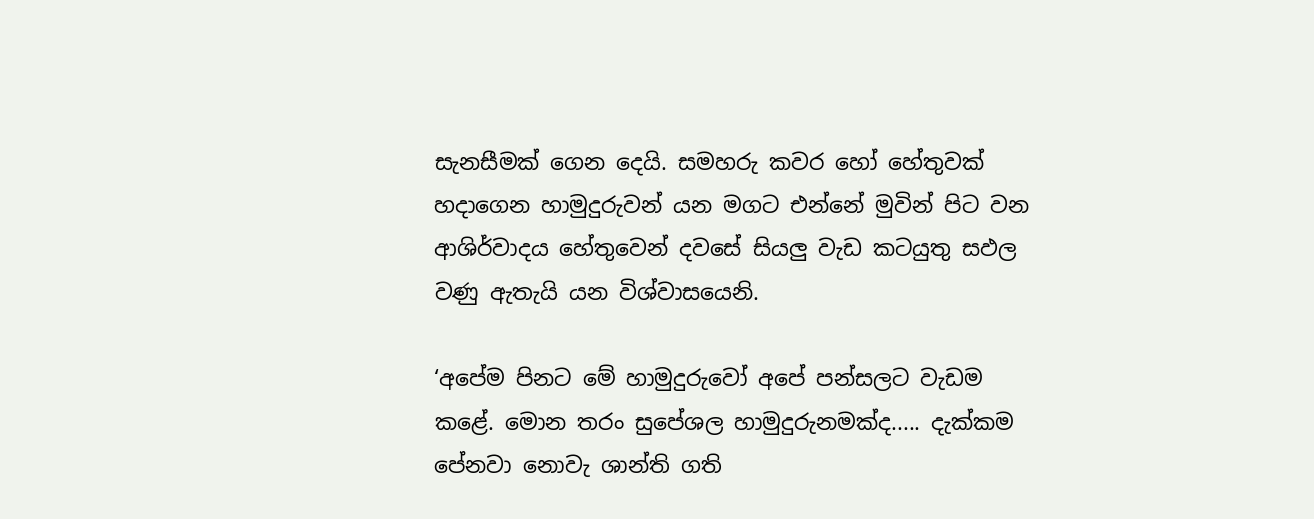සැනසීමක් ගෙන දෙයි. සමහරු කවර හෝ හේතුවක් හදාගෙන හාමුදුරුවන් යන මගට එන්නේ මුවින් පිට වන ආශිර්වාදය හේතුවෙන් දවසේ සියලු වැඩ කටයුතු සඵල වණු ඇතැයි යන විශ්වාසයෙනි.

‘අපේම පිනට මේ හාමුදුරුවෝ අපේ පන්සලට වැඩම කළේ. මොන තරං සුපේශල හාමුදුරුනමක්ද..... දැක්කම පේනවා නොවැ ශාන්ති ගති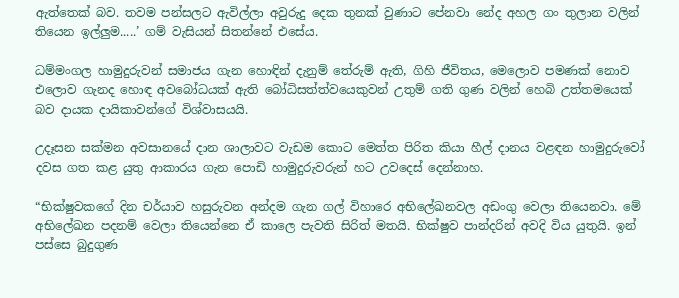ඇත්තෙක් බව. තවම පන්සලට ඇවිල්ලා අවුරුදු දෙක තුනක් වුණාට පේනවා නේද අහල ගං තුලාන වලින් තියෙන ඉල්ලුම.....’ ගම් වැසියන් සිතන්නේ එසේය.

ධම්මංගල හාමුදුරුවන් සමාජය ගැන හොඳින් දැනුම් තේරුම් ඇති, ගිහි ජීවිතය, මෙලොව පමණක් නොව එලොව ගැනද හොඳ අවබෝධයක් ඇති බෝධිසත්ත්වයෙකුවන් උතුම් ගති ගුණ වලින් හෙබි උත්තමයෙක් බව දායක දායිකාවන්ගේ විශ්වාසයයි.

උදෑසන සක්මන අවසානයේ දාන ශාලාවට වැඩම කොට මෙත්ත පිරිත කියා හීල් දානය වළඳන හාමුදුරුවෝ දවස ගත කළ යුතු ආකාරය ගැන පොඩි හාමුදුරුවරුන් හට උවදෙස් දෙන්නාහ.

“භික්ෂුවකගේ දින චර්යාව හසුරුවන අන්දම ගැන ගල් විහාරෙ අභිලේඛනවල අඩංගු වෙලා තියෙනවා. මේ අභිලේඛන පදනම් වෙලා තියෙන්නෙ ඒ කාලෙ පැවති සිරිත් මතයි. භික්ෂුව පාන්දරින් අවදි විය යුතුයි. ඉන් පස්සෙ බුදුගුණ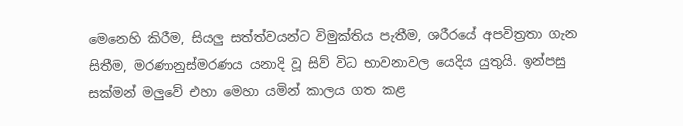මෙනෙහි කිරීම, සියලු සත්ත්වයන්ට විමුක්තිය පැතීම, ශරීරයේ අපවිත්‍රතා ගැන සිතීම, මරණානුස්මරණය යනාදි වූ සිව් විධ භාවනාවල යෙදිය යුතුයි. ඉන්පසු සක්මන් මලුවේ එහා මෙහා යමින් කාලය ගත කළ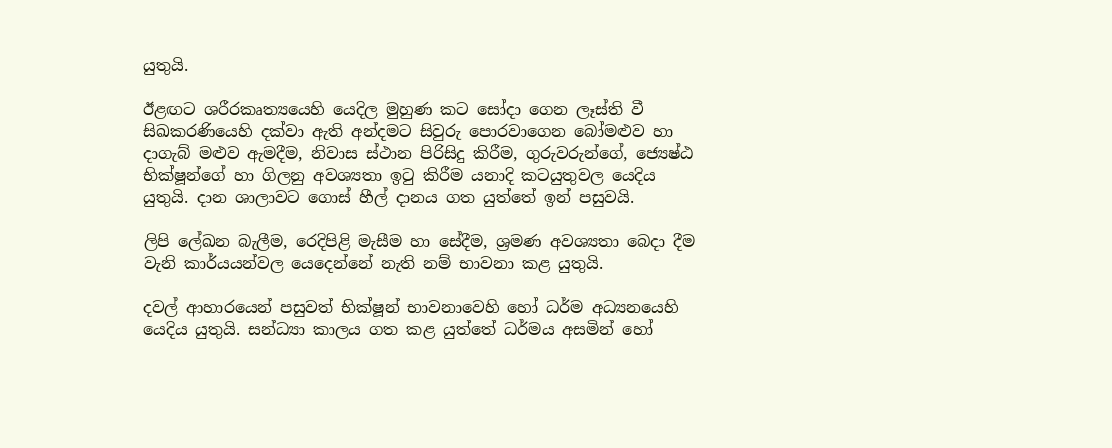යුතුයි.

ඊළඟට ශරීරකෘත්‍යයෙහි යෙදිල මුහුණ කට සෝදා ගෙන ලෑස්ති වී සිඛකරණියෙහි දක්වා ඇති අන්දමට සිවුරු පොරවාගෙන බෝමළුව හා දාගැබ් මළුව ඇමදීම, නිවාස ස්ථාන පිරිසිදු කිරීම, ගුරුවරුන්ගේ, ජ්‍යෙෂ්ඨ භික්ෂූන්ගේ හා ගිලනු අවශ්‍යතා ඉටු කිරීම යනාදි කටයුතුවල යෙදිය යුතුයි. දාන ශාලාවට ගොස් හීල් දානය ගත යුත්තේ ඉන් පසුවයි.

ලිපි ලේඛන බැලීම, රෙදිපිළි මැසීම හා සේදීම, ශ්‍රමණ අවශ්‍යතා බෙදා දීම වැනි කාර්යයන්වල යෙදෙන්නේ නැති නම් භාවනා කළ යුතුයි.

දවල් ආහාරයෙන් පසුවත් භික්ෂූන් භාවනාවෙහි හෝ ධර්ම අධ්‍යනයෙහි යෙදිය යුතුයි. සන්ධ්‍යා කාලය ගත කළ යුත්තේ ධර්මය අසමින් හෝ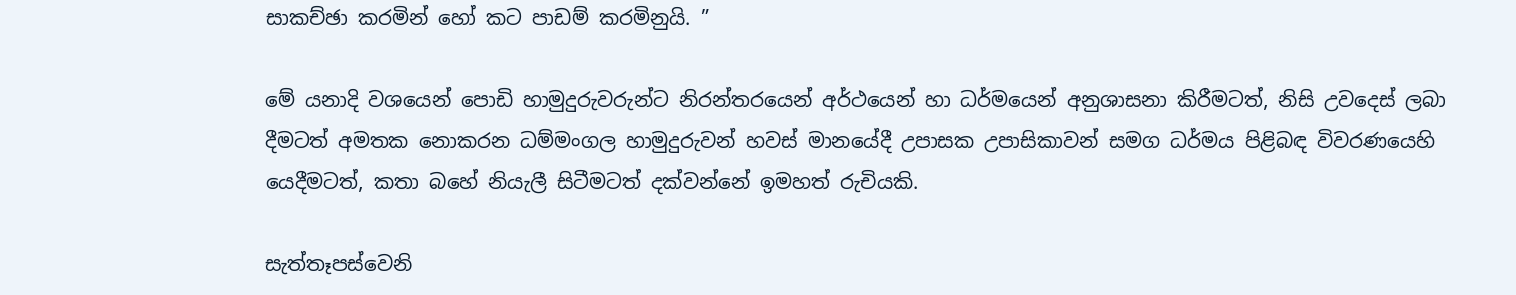සාකච්ඡා කරමින් හෝ කට පාඩම් කරමිනුයි. ”

මේ යනාදි වශයෙන් පොඩි හාමුදුරුවරුන්ට නිරන්තරයෙන් අර්ථයෙන් හා ධර්මයෙන් අනුශාසනා කිරීමටත්, නිසි උවදෙස් ලබා දීමටත් අමතක නොකරන ධම්මංගල හාමුදුරුවන් හවස් මානයේදී උපාසක උපාසිකාවන් සමග ධර්මය පිළිබඳ විවරණයෙහි යෙදීමටත්, කතා බහේ නියැලී සිටීමටත් දක්වන්නේ ඉමහත් රුචියකි.

සැත්තෑපස්වෙනි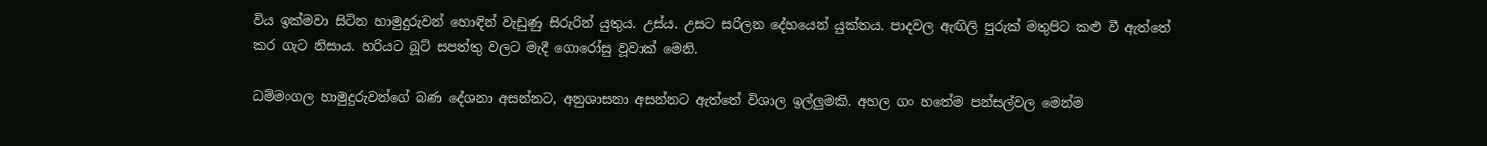විය ඉක්මවා සිටින හාමුදුරුවන් හොඳින් වැඩුණු සිරුරින් යුතුය. උස්ය. උසට සරිලන දේහයෙන් යුක්තය. පාදවල ඇඟිලි පුරුක් මතුපිට කළු වී ඇත්තේ කර ගැට නිසාය. හරියට බූට් සපත්තු වලට මැදී ගොරෝසු වූවාක් මෙනි.

ධම්මංගල හාමුදුරුවන්ගේ බණ දේශනා අසන්නට, අනුශාසනා අසන්නට ඇත්තේ විශාල ඉල්ලුමකි. අහල ගං හතේම පන්සල්වල මෙන්ම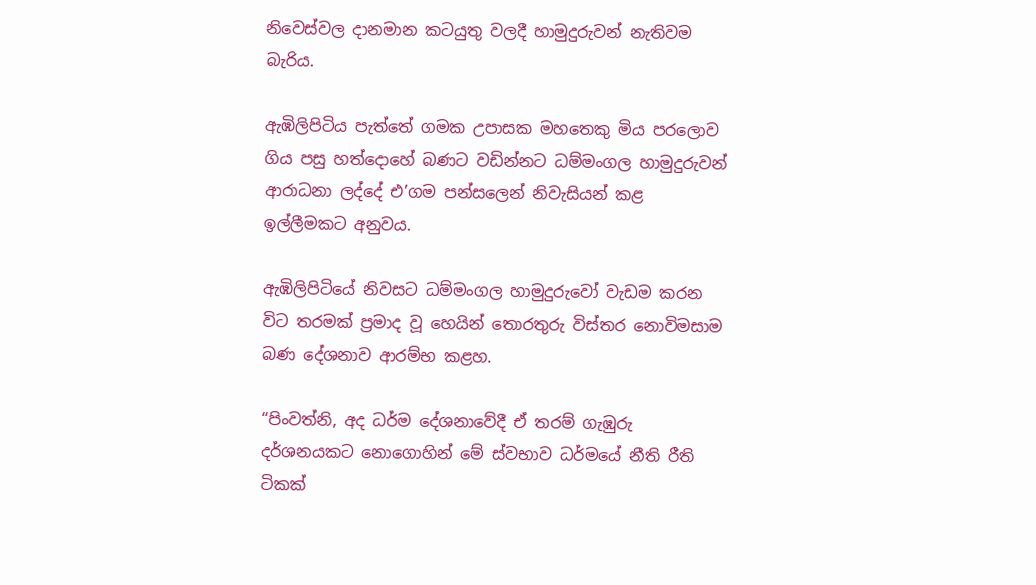නිවෙස්වල දානමාන කටයුතු වලදී හාමුදුරුවන් නැතිවම බැරිය.

ඇඹිලිපිටිය පැත්තේ ගමක උපාසක මහතෙකු මිය පරලොව ගිය පසු හත්දොහේ බණට වඩින්නට ධම්මංගල හාමුදුරුවන් ආරාධනා ලද්දේ එ’ගම පන්සලෙන් නිවැසියන් කළ ඉල්ලීමකට අනුවය.

ඇඹිලිපිටියේ නිවසට ධම්මංගල හාමුදුරුවෝ වැඩම කරන විට තරමක් ප්‍රමාද වූ හෙයින් තොරතුරු විස්තර නොවිමසාම බණ දේශනාව ආරම්භ කළහ.

“පිංවත්නි, අද ධර්ම දේශනාවේදී ඒ තරම් ගැඹුරු දර්ශනයකට නොගොහින් මේ ස්වභාව ධර්මයේ නීති රීති ටිකක්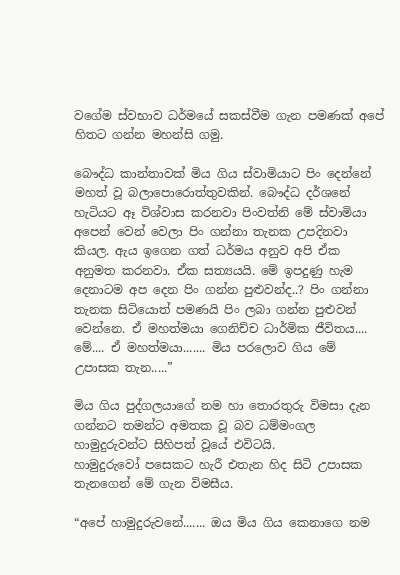වගේම ස්වභාව ධර්මයේ සකස්වීම ගැන පමණක් අපේ හිතට ගන්න මහන්සි ගමු.

බෞද්ධ කාන්තාවක් මිය ගිය ස්වාමියාට පිං දෙන්නේ මහත් වූ බලාපොරොත්තුවකින්. බෞද්ධ දර්ශනේ හැටියට ඈ විශ්වාස කරනවා පිංවත්නි මේ ස්වාමියා අපෙන් වෙන් වෙලා පිං ගන්නා තැනක උපදිනවා කියල. ඇය ඉගෙන ගත් ධර්මය අනුව අපි ඒක අනුමත කරනවා. ඒක සත්‍යයයි. මේ ඉපදුණු හැම දෙනාටම අප දෙන පිං ගන්න පුළුවන්ද..? පිං ගන්නා තැනක සිටියොත් පමණයි පිං ලබා ගන්න පුළුවන් වෙන්නෙ. ඒ මහත්මයා ගෙනිච්ච ධාර්මික ජීවිතය.... මේ.... ඒ මහත්මයා....... මිය පරලොව ගිය මේ උපාසක තැන.....”

මිය ගිය පුද්ගලයාගේ නම හා තොරතුරු විමසා දැන ගන්නට තමන්ට අමතක වූ බව ධම්මංගල හාමුදුරුවන්ට සිහිපත් වූයේ එවිටයි.
හාමුදුරුවෝ පසෙකට හැරී එතැන හිද සිටි උපාසක තැනගෙන් මේ ගැන විමසීය.

“අපේ හාමුදුරුවනේ....... ඔය මිය ගිය කෙනාගෙ නම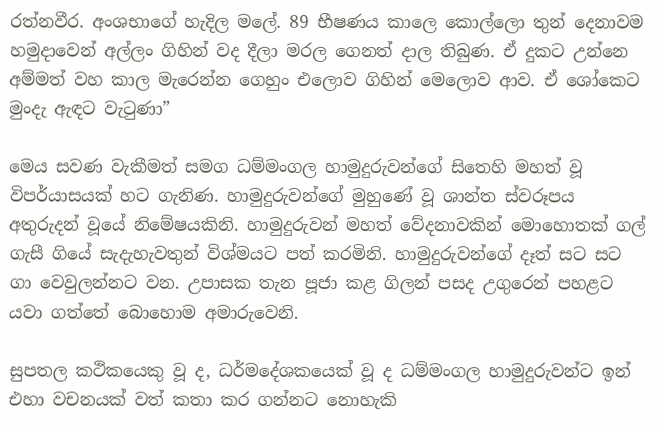රත්නවීර. අංශභාගේ හැදිල මලේ. 89 භීෂණය කාලෙ කොල්ලො තුන් දෙනාවම හමුදාවෙන් අල්ලං ගිහින් වද දීලා මරල ගෙනත් දාල තිබුණ. ඒ දුකට උන්නෙ අම්මත් වහ කාල මැරෙන්න ගෙහුං එලොව ගිහින් මෙලොව ආව. ඒ ශෝකෙට මුංදැ ඇඳට වැටුණා”

මෙය සවණ වැකීමත් සමග ධම්මංගල හාමුදුරුවන්ගේ සිතෙහි මහත් වූ විපර්යාසයක් හට ගැනිණ. හාමුදුරුවන්ගේ මුහුණේ වූ ශාන්ත ස්වරූපය අතුරුදන් වූයේ නිමේෂයකිනි. හාමුදුරුවන් මහත් වේදනාවකින් මොහොතක් ගල් ගැසී ගියේ සැදැහැවතුන් විශ්මයට පත් කරමිනි. හාමුදුරුවන්ගේ දෑත් සට සට ගා වෙවුලන්නට වන. උපාසක තැන පූජා කළ ගිලන් පසද උගුරෙන් පහළට යවා ගත්තේ බොහොම අමාරුවෙනි.

සුපතල කථිකයෙකු වූ ද, ධර්මදේශකයෙක් වූ ද ධම්මංගල හාමුදුරුවන්ට ඉන් එහා වචනයක් වත් කතා කර ගන්නට නොහැකි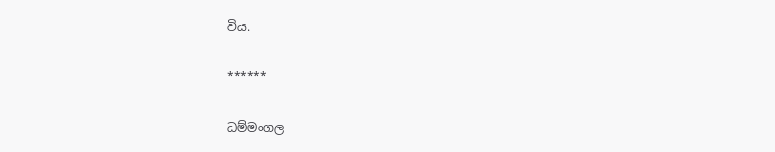විය.

******

ධම්මංගල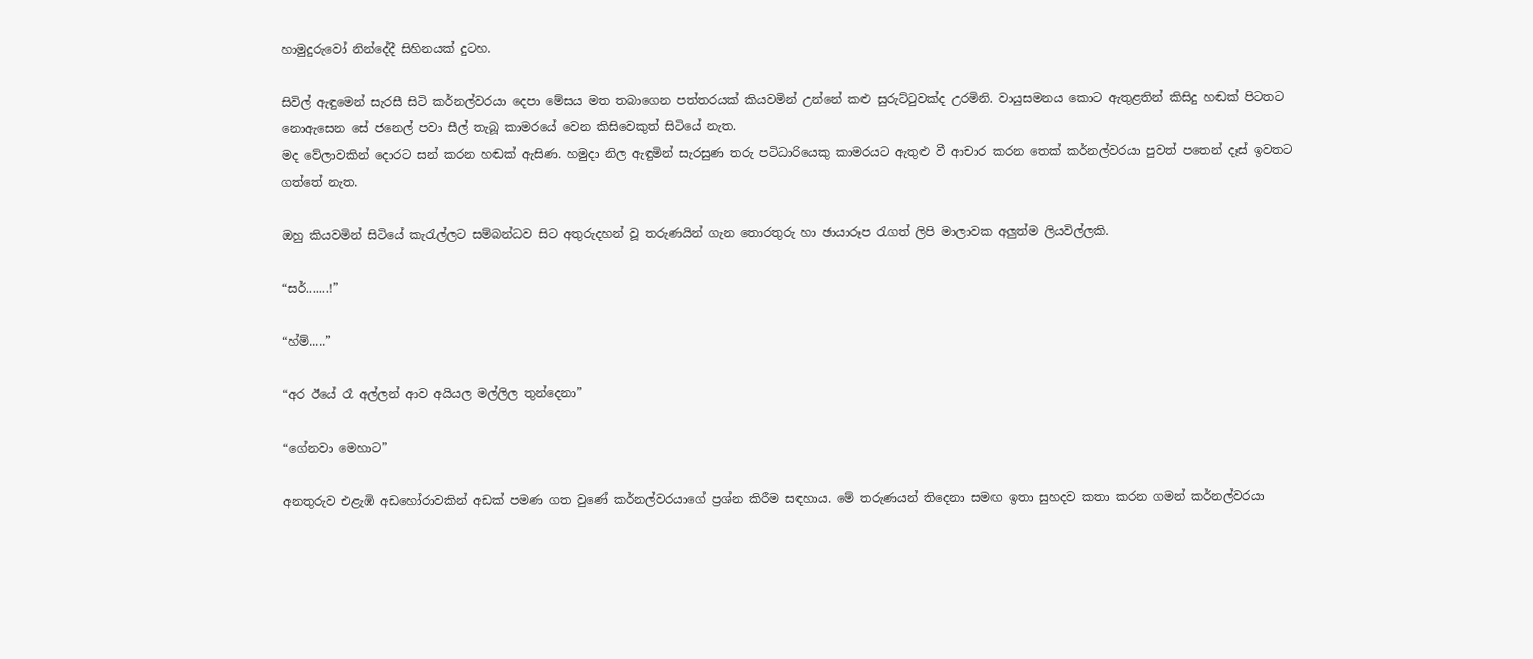හාමුදුරුවෝ නින්දේදී සිහිනයක් දුටහ.

සිවිල් ඇඳුමෙන් සැරසී සිටි කර්නල්වරයා දෙපා මේසය මත තබාගෙන පත්තරයක් කියවමින් උන්නේ කළු සුරුට්ටුවක්ද උරමිනි. වායුසමනය කොට ඇතුළතින් කිසිදු හඬක් පිටතට නොඇසෙන සේ ජනෙල් පවා සීල් තැබූ කාමරයේ වෙන කිසිවෙකුත් සිටියේ නැත.
මද වේලාවකින් දොරට සන් කරන හඬක් ඇසිණ. හමුදා නිල ඇඳුමින් සැරසුණ තරු පටිධාරියෙකු කාමරයට ඇතුළු වී ආචාර කරන තෙක් කර්නල්වරයා පුවත් පතෙන් දෑස් ඉවතට ගත්තේ නැත.

ඔහු කියවමින් සිටියේ කැරැල්ලට සම්බන්ධව සිට අතුරුදහන් වූ තරුණයින් ගැන තොරතුරු හා ඡායාරූප රැගත් ලිපි මාලාවක අලුත්ම ලියවිල්ලකි.

“සර්.......!”

“හ්ම්.....”

“අර ඊයේ රෑ අල්ලන් ආව අයියල මල්ලිල තුන්දෙනා”

“ගේනවා මෙහාට”

අනතුරුව එළැඹි අඩහෝරාවකින් අඩක් පමණ ගත වුණේ කර්නල්වරයාගේ ප්‍රශ්න කිරීම සඳහාය. මේ තරුණයන් තිදෙනා සමඟ ඉතා සුහදව කතා කරන ගමන් කර්නල්වරයා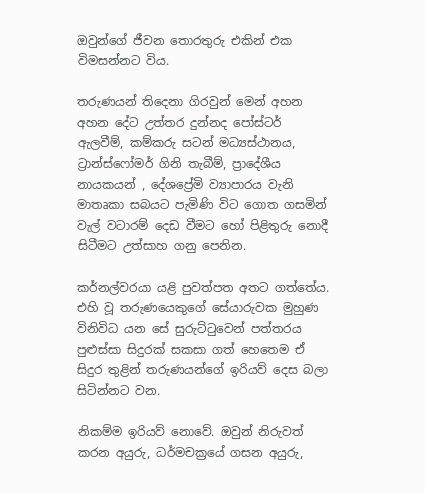ඔවුන්ගේ ජීවන තොරතුරු එකින් එක විමසන්නට විය.

තරුණයන් තිදෙනා ගිරවුන් මෙන් අහන අහන දේට උත්තර දුන්නද පෝස්ටර් ඇලවීම්, කම්කරු සටන් මධ්‍යස්ථානය, ට්‍රාන්ස්ෆෝමර් ගිනි තැබීම්, ප්‍රාදේශීය නායකයන් , දේශප්‍රේමි ව්‍යාපාරය වැනි මාතෘකා සබයට පැමිණි විට ගොත ගසමින් වැල් වටාරම් දෙඩ වීමට හෝ පිළිතුරු නොදී සිටීමට උත්සාහ ගනු පෙනින.

කර්නල්වරයා යළි පුවත්පත අතට ගත්තේය. එහි වූ තරුණයෙකුගේ සේයාරුවක මුහුණ විනිවිධ යන සේ සුරුට්ටුවෙන් පත්තරය පුළුස්සා සිදුරක් සකසා ගත් හෙතෙම ඒ සිදුර තුළින් තරුණයන්ගේ ඉරියව් දෙස බලා සිටින්නට වන.

නිකම්ම ඉරියව් නොවේ. ඔවුන් නිරුවත් කරන අයුරු, ධර්මචක්‍රයේ ගසන අයුරු,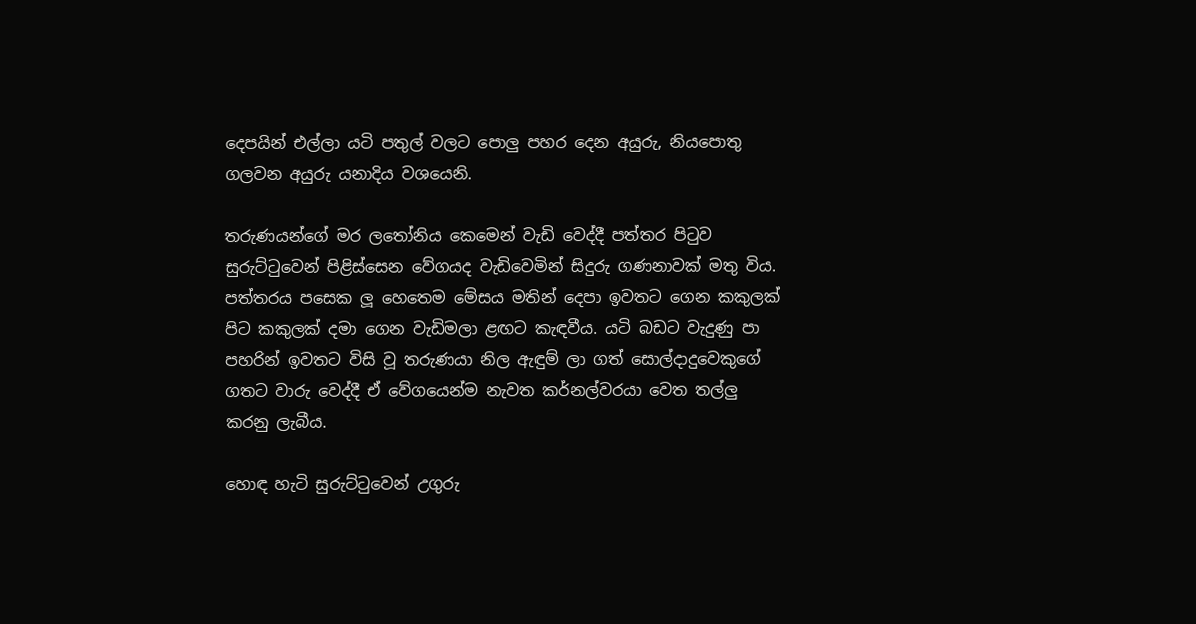දෙපයින් එල්ලා යටි පතුල් වලට පොලු පහර දෙන අයුරු, නියපොතු ගලවන අයුරු යනාදිය වශයෙනි.

තරුණයන්ගේ මර ලතෝනිය කෙමෙන් වැඩි වෙද්දී පත්තර පිටුව සුරුට්ටුවෙන් පිළිස්සෙන වේගයද වැඩිවෙමින් සිදුරු ගණනාවක් මතු විය. පත්තරය පසෙක ලූ හෙතෙම මේසය මතින් දෙපා ඉවතට ගෙන කකුලක් පිට කකුලක් දමා ගෙන වැඩිමලා ළඟට කැඳවීය. යටි බඩට වැදුණු පා පහරින් ඉවතට විසි වූ තරුණයා නිල ඇඳුම් ලා ගත් සොල්දාදුවෙකුගේ ගතට වාරු වෙද්දී ඒ වේගයෙන්ම නැවත කර්නල්වරයා වෙත තල්ලු කරනු ලැබීය.

හොඳ හැටි සුරුට්ටුවෙන් උගුරු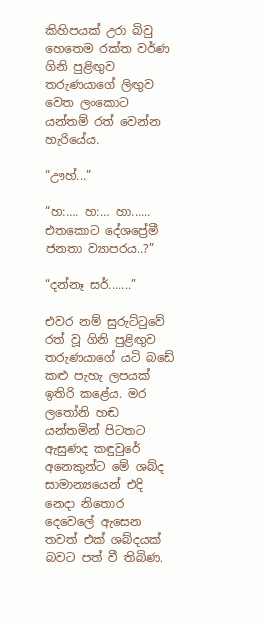කිහිපයක් උරා බිවු හෙතෙම රක්ත වර්ණ ගිනි පුළිඟුව තරුණයාගේ ලිඟුව වෙත ලංකොට යන්තම් රත් වෙන්න හැරියේය.

“ඌහ්...”

“හ:…. හ:… හා...... එතකොට දේශප්‍රේමී ජනතා ව්‍යාපරය..?”

“දන්නෑ සර්.......”

එවර නම් සුරුට්ටුවේ රත් වූ ගිනි පුළිඟුව තරුණයාගේ යටි බඩේ කළු පැහැ ලපයක් ඉතිරි කළේය. මර ලතෝනි හඬ යන්තමින් පිටතට ඇසුණද කඳුවුරේ අනෙකුන්ට මේ ශබ්ද සාමාන්‍යයෙන් එදි නෙදා නිතොර දෙවෙලේ ඇසෙන තවත් එක් ශබ්දයක් බවට පත් වී තිබිණ.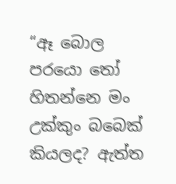“ඈ බොල පරයො තෝ හිතන්නෙ මං උක්කුං බබෙක් කියලද? ඇත්ත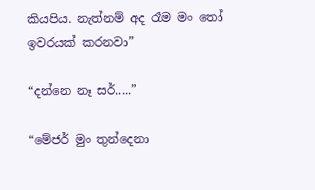කියපිය. නැත්නම් අද රෑම මං තෝ ඉවරයක් කරනවා”

“දන්නෙ නෑ සර්.....”

“මේජර් මුං තුන්දෙනා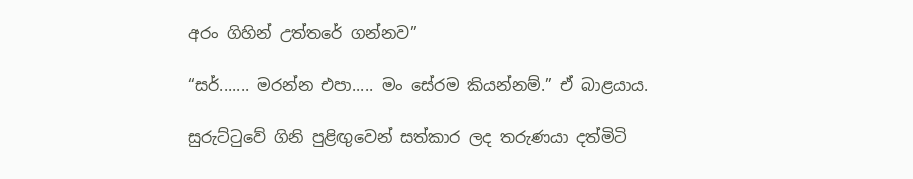අරං ගිහින් උත්තරේ ගන්නව”

“සර්....... මරන්න එපා..... මං සේරම කියන්නම්.” ඒ බාළයාය.

සුරුට්ටුවේ ගිනි පුළිඟුවෙන් සත්කාර ලද තරුණයා දත්මිටි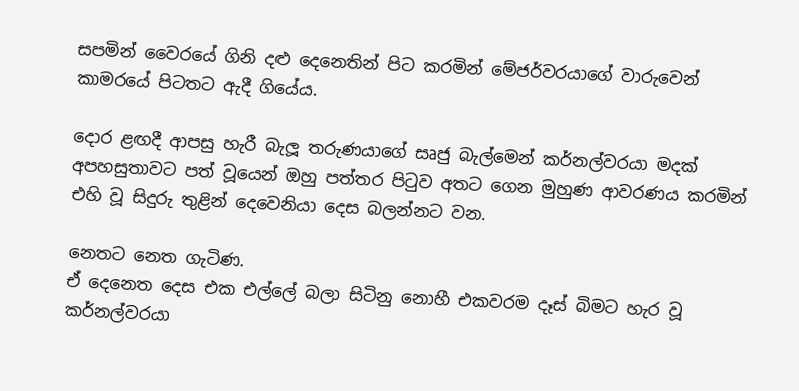සපමින් වෛරයේ ගිනි දළු දෙනෙතින් පිට කරමින් මේජර්වරයාගේ වාරුවෙන් කාමරයේ පිටතට ඇදී ගියේය.

දොර ළඟදී ආපසු හැරී බැලූ තරුණයාගේ සෘජු බැල්මෙන් කර්නල්වරයා මදක් අපහසුතාවට පත් වූයෙන් ඔහු පත්තර පිටුව අතට ගෙන මුහුණ ආවරණය කරමින් එහි වූ සිදුරු තුළින් දෙවෙනියා දෙස බලන්නට වන.

නෙතට නෙත ගැටිණ.
ඒ දෙනෙත දෙස එක එල්ලේ බලා සිටිනු නොහී එකවරම දෑස් බිමට හැර වූ කර්නල්වරයා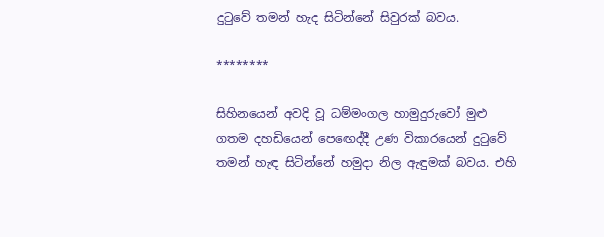දුටුවේ තමන් හැද සිටින්නේ සිවුරක් බවය.

********

සිහිනයෙන් අවදි වූ ධම්මංගල හාමුදුරුවෝ මුළු ගතම දහඩියෙන් පෙඟෙද්දී උණ විකාරයෙන් දුටුවේ තමන් හැඳ සිටින්නේ හමුදා නිල ඇඳුමක් බවය. එහි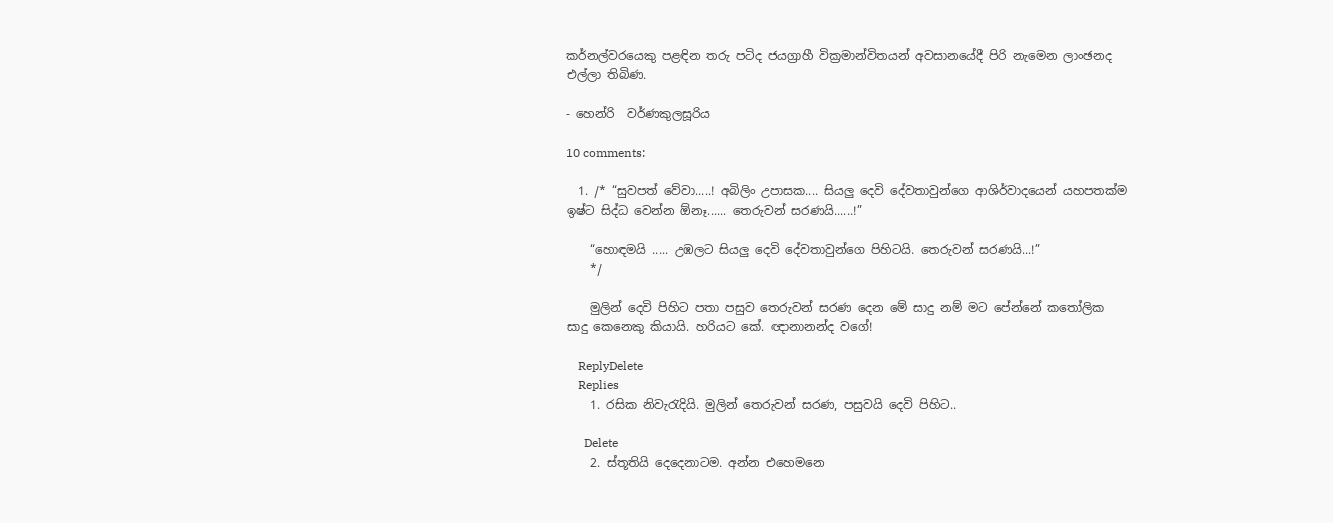කර්නල්වරයෙකු පළඳින තරු පටිද ජයග්‍රාහී වික්‍රමාන්විතයන් අවසානයේදී පිරි නැමෙන ලාංඡනද එල්ලා තිබිණ.

- හෙන්රි  වර්ණකුලසූරිය

10 comments:

  1. /* “සුවපත් වේවා.....! අබිලිං උපාසක.... සියලු දෙවි දේවතාවුන්ගෙ ආශිර්වාදයෙන් යහපතක්ම ඉෂ්ට සිද්ධ වෙන්න ඕනෑ...... තෙරුවන් සරණයි......!”

    “හොඳමයි ..... උඹලට සියලු දෙවි දේවතාවුන්ගෙ පිහිටයි. තෙරුවන් සරණයි...!”
    */

    මුලින් දෙවි පිහිට පතා පසුව තෙරුවන් සරණ දෙන මේ සාදු නම් මට පේන්නේ කතෝලික සාදු කෙනෙකු කියායි. හරියට කේ. ඥානානන්ද වගේ!

    ReplyDelete
    Replies
    1. රසික නිවැරැදියි. මුලින් තෙරුවන් සරණ, පසුවයි දෙවි පිහිට..

      Delete
    2. ස්තූතියි දෙදෙනාටම. අන්න එහෙමනෙ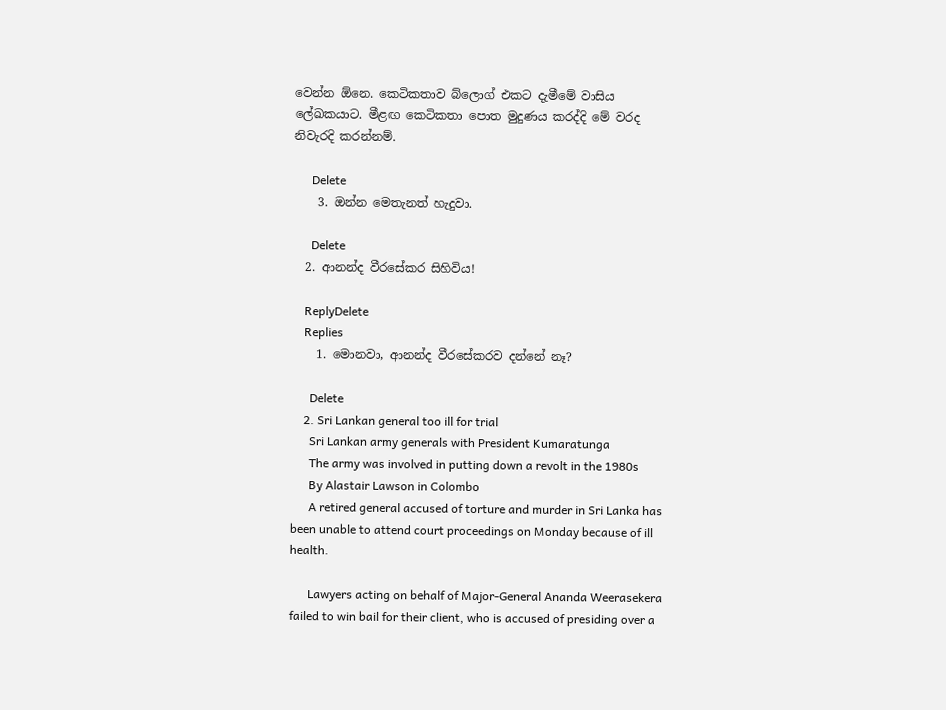වෙන්න ඕනෙ. කෙටිකතාව බ්ලොග් එකට දැමීමේ වාසිය ලේඛකයාට. මීළඟ කෙටිකතා පොත මුදුණය කරද්දි මේ වරද නිවැරදි කරන්නම්.

      Delete
    3. ඔන්න මෙතැනත් හැදුවා.

      Delete
  2. ආනන්ද වීරසේකර සිහිවිය!

    ReplyDelete
    Replies
    1. මොනවා, ආනන්ද වීරසේකරව දන්නේ නෑ?

      Delete
    2. Sri Lankan general too ill for trial
      Sri Lankan army generals with President Kumaratunga
      The army was involved in putting down a revolt in the 1980s
      By Alastair Lawson in Colombo
      A retired general accused of torture and murder in Sri Lanka has been unable to attend court proceedings on Monday because of ill health.

      Lawyers acting on behalf of Major-General Ananda Weerasekera failed to win bail for their client, who is accused of presiding over a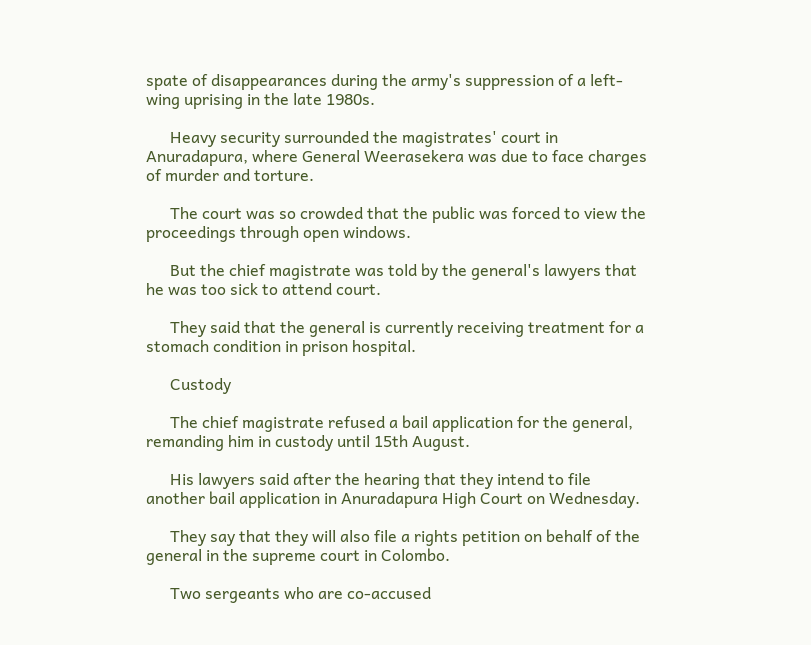spate of disappearances during the army's suppression of a left-wing uprising in the late 1980s.

      Heavy security surrounded the magistrates' court in Anuradapura, where General Weerasekera was due to face charges of murder and torture.

      The court was so crowded that the public was forced to view the proceedings through open windows.

      But the chief magistrate was told by the general's lawyers that he was too sick to attend court.

      They said that the general is currently receiving treatment for a stomach condition in prison hospital.

      Custody

      The chief magistrate refused a bail application for the general, remanding him in custody until 15th August.

      His lawyers said after the hearing that they intend to file another bail application in Anuradapura High Court on Wednesday.

      They say that they will also file a rights petition on behalf of the general in the supreme court in Colombo.

      Two sergeants who are co-accused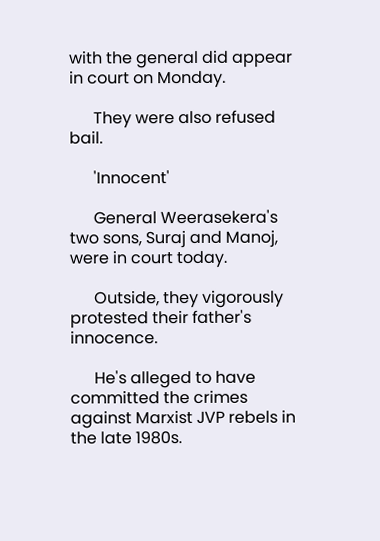with the general did appear in court on Monday.

      They were also refused bail.

      'Innocent'

      General Weerasekera's two sons, Suraj and Manoj, were in court today.

      Outside, they vigorously protested their father's innocence.

      He's alleged to have committed the crimes against Marxist JVP rebels in the late 1980s.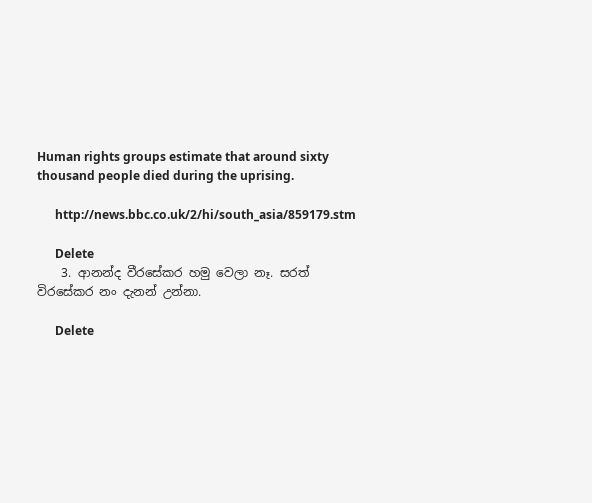Human rights groups estimate that around sixty thousand people died during the uprising.

      http://news.bbc.co.uk/2/hi/south_asia/859179.stm

      Delete
    3. ආනන්ද වීරසේකර හමු වෙලා නෑ. සරත් විරසේකර නං දැනන් උන්නා.

      Delete